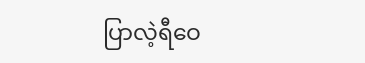ပြာလဲ့ရီဝေ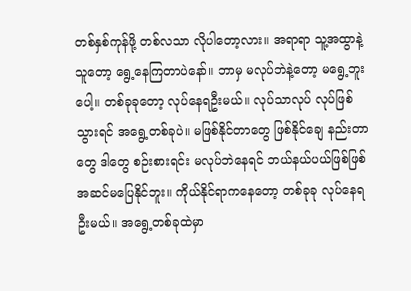တစ်နှစ်ကုန်ဖို့ တစ်လသာ လိုပါတော့လား။ အရာရာ သူ့အထွာနဲ့ သူတော့ ရွေ့နေကြတာပဲနော်။ ဘာမှ မလုပ်ဘဲနဲ့တော့ မရွေ့ဘူးပေါ့။ တစ်ခုခုတော့ လုပ်နေရဦးမယ်။ လုပ်သာလုပ် လုပ်ဖြစ်သွားရင် အရွေ့တစ်ခုပဲ။ မဖြစ်နိုင်တာတွေ ဖြစ်နိုင်ချေ နည်းတာတွေ ဒါတွေ စဉ်းစားရင်း မလုပ်ဘဲနေရင် ဘယ်နယ်ပယ်ဖြစ်ဖြစ် အဆင်မပြေနိုင်ဘူး။ ကိုယ်နိုင်ရာကနေတော့ တစ်ခုခု လုပ်နေရဦးမယ်။ အရွေ့တစ်ခုထဲမှာ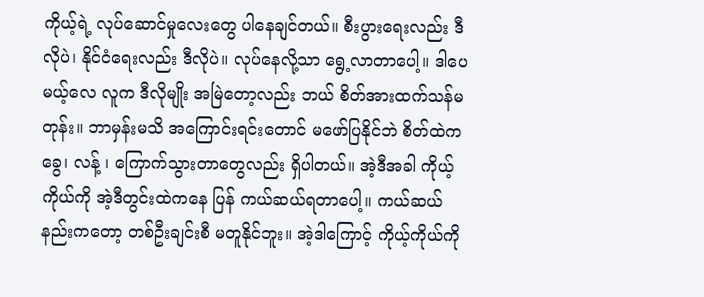ကိုယ့်ရဲ့ လုပ်ဆောင်မှုလေးတွေ ပါနေချင်တယ်။ စီးပွားရေးလည်း ဒီလိုပဲ၊ နိုင်ငံရေးလည်း ဒီလိုပဲ။ လုပ်နေလို့သာ ရွေ့လာတာပေါ့။ ဒါပေမယ့်လေ လူက ဒီလိုမျိုး အမြဲတော့လည်း ဘယ် စိတ်အားထက်သန်မတုန်း။ ဘာမှန်းမသိ အကြောင်းရင်းတောင် မဖော်ပြနိုင်ဘဲ စိတ်ထဲက ခွေ၊ လန့် ၊ ကြောက်သွားတာတွေလည်း ရှိပါတယ်။ အဲ့ဒီအခါ ကိုယ့်ကိုယ်ကို အဲ့ဒီတွင်းထဲကနေ ပြန် ကယ်ဆယ်ရတာပေါ့။ ကယ်ဆယ်နည်းကတော့ တစ်ဦးချင်းစီ မတူနိုင်ဘူး။ အဲ့ဒါကြောင့် ကိုယ့်ကိုယ်ကို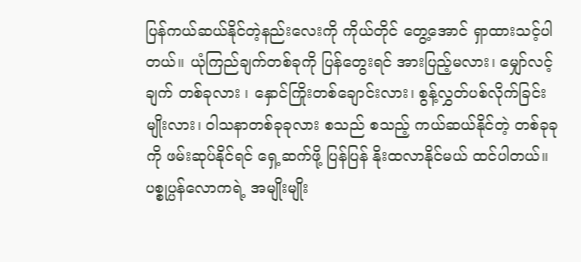ပြန်ကယ်ဆယ်နိုင်တဲ့နည်းလေးကို ကိုယ်တိုင် တွေ့အောင် ရှာထားသင့်ပါတယ်။ ယုံကြည်ချက်တစ်ခုကို ပြန်တွေးရင် အားပြည့်မလား၊ မျှော်လင့်ချက် တစ်ခုလား ၊ နှောင်ကြိုးတစ်ချောင်းလား၊ စွန့်လွှတ်ပစ်လိုက်ခြင်းမျိုးလား၊ ဝါသနာတစ်ခုခုလား စသည် စသည့် ကယ်ဆယ်နိုင်တဲ့ တစ်ခုခုကို ဖမ်းဆုပ်နိုင်ရင် ရှေ့ဆက်ဖို့ ပြန်ပြန် နိုးထလာနိုင်မယ် ထင်ပါတယ်။
ပစ္စုပ္ပန်လောကရဲ့ အမျိုးမျိုး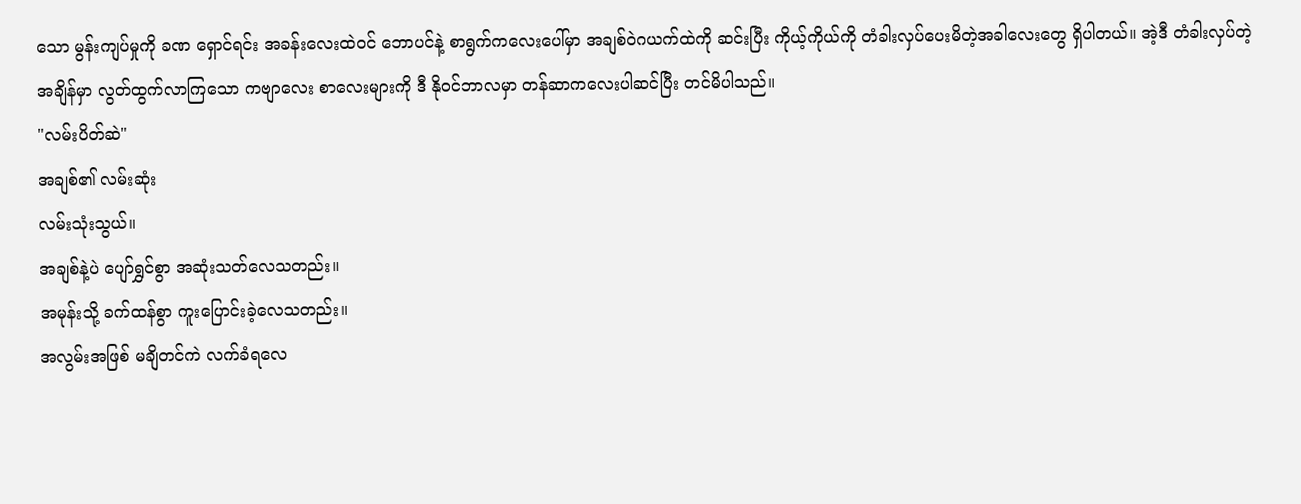သော မွန်းကျပ်မှုကို ခဏ ရှောင်ရင်း အခန်းလေးထဲဝင် ဘောပင်နဲ့ စာရွက်ကလေးပေါ်မှာ အချစ်ဝဲဂယက်ထဲကို ဆင်းပြီး ကိုယ့်ကိုယ်ကို တံခါးလှပ်ပေးမိတဲ့အခါလေးတွေ ရှိပါတယ်။ အဲ့ဒီ တံခါးလှပ်တဲ့ အချိန်မှာ လွတ်ထွက်လာကြသော ကဗျာလေး စာလေးများကို ဒီ နိုဝင်ဘာလမှာ တန်ဆာကလေးပါဆင်ပြီး တင်မိပါသည်။
"လမ်းပိတ်ဆဲ"
အချစ်၏ လမ်းဆုံး
လမ်းသုံးသွယ်။
အချစ်နဲ့ပဲ ပျော်ရွှင်စွာ အဆုံးသတ်လေသတည်း။
အမုန်းသို့ ခက်ထန်စွာ ကူးပြောင်းခဲ့လေသတည်း။
အလွမ်းအဖြစ် မချိတင်ကဲ လက်ခံရလေ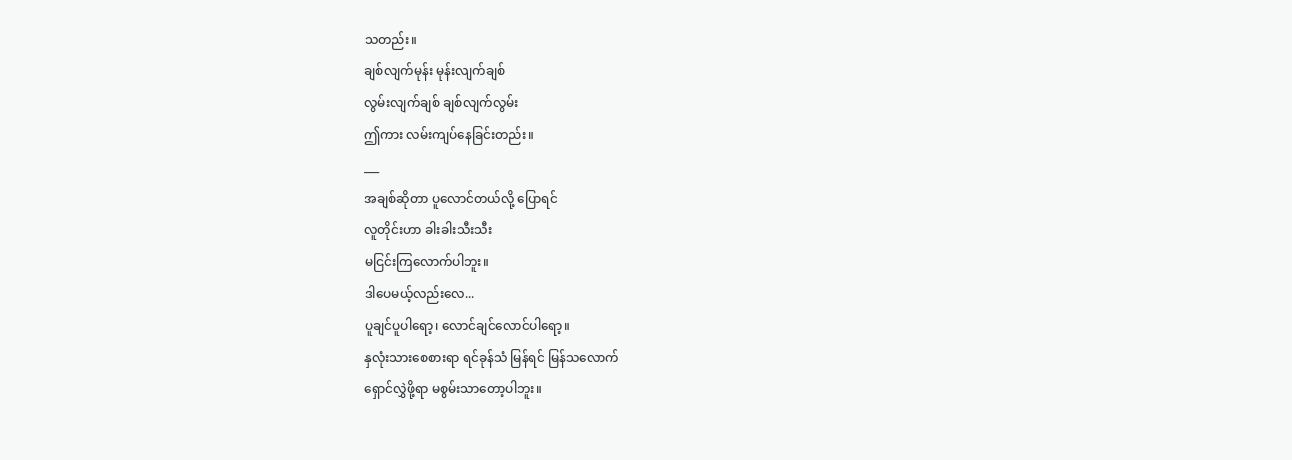သတည်း။
ချစ်လျက်မုန်း မုန်းလျက်ချစ်
လွမ်းလျက်ချစ် ချစ်လျက်လွမ်း
ဤကား လမ်းကျပ်နေခြင်းတည်း။
___
အချစ်ဆိုတာ ပူလောင်တယ်လို့ ပြောရင်
လူတိုင်းဟာ ခါးခါးသီးသီး
မငြင်းကြလောက်ပါဘူး။
ဒါပေမယ့်လည်းလေ...
ပူချင်ပူပါရော့၊ လောင်ချင်လောင်ပါရော့။
နှလုံးသားစေစားရာ ရင်ခုန်သံ မြန်ရင် မြန်သလောက်
ရှောင်လွှဲဖို့ရာ မစွမ်းသာတော့ပါဘူး။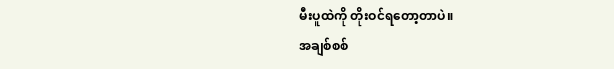မီးပူထဲကို တိုးဝင်ရတော့တာပဲ။
အချစ်စစ်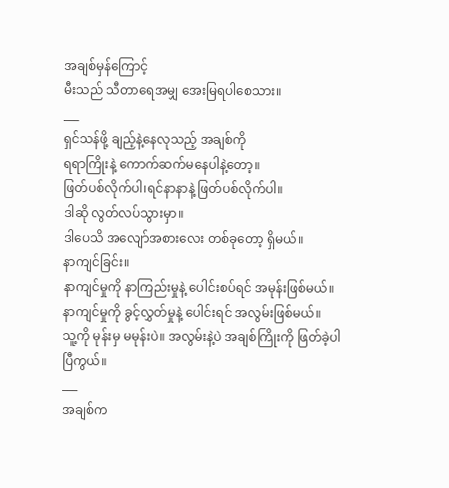အချစ်မှန်ကြောင့်
မီးသည် သီတာရေအမျှ အေးမြရပါစေသား။
___
ရှင်သန်ဖို့ ချည့်နဲ့နေလုသည့် အချစ်ကို
ရရာကြိုးနဲ့ ကောက်ဆက်မနေပါနဲ့တော့။
ဖြတ်ပစ်လိုက်ပါ၊ရင်နာနာနဲ့ ဖြတ်ပစ်လိုက်ပါ။
ဒါဆို လွတ်လပ်သွားမှာ။
ဒါပေသိ အလျော်အစားလေး တစ်ခုတော့ ရှိမယ်။
နာကျင်ခြင်း။
နာကျင်မှုကို နာကြည်းမှုနဲ့ ပေါင်းစပ်ရင် အမုန်းဖြစ်မယ်။ နာကျင်မှုကို ခွင့်လွှတ်မှုနဲ့ ပေါင်းရင် အလွမ်းဖြစ်မယ်။
သူ့ကို မုန်းမှ မမုန်းပဲ။ အလွမ်းနဲ့ပဲ အချစ်ကြိုးကို ဖြတ်ခဲ့ပါပြီကွယ်။
___
အချစ်က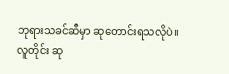ဘုရားသခင်ဆီမှာ ဆုတောင်းရသလိုပဲ။
လူတိုင်း ဆု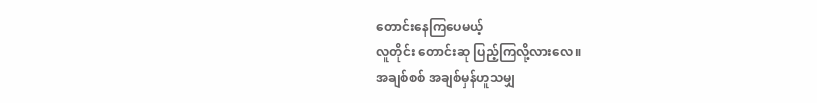တောင်းနေကြပေမယ့်
လူတိုင်း တောင်းဆု ပြည့်ကြလို့လားလေ။
အချစ်စစ် အချစ်မှန်ဟူသမျှ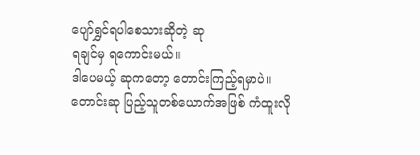ပျော်ရွှင်ရပါစေသားဆိုတဲ့ ဆု
ရချင်မှ ရကောင်းမယ်။
ဒါပေမယ့် ဆုကတော့ တောင်းကြည့်ရမှာပဲ။
တောင်းဆု ပြည့်သူတစ်ယောက်အဖြစ် ကံထူးလို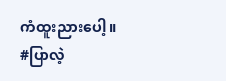ကံထူးညားပေါ့။
#ပြာလဲ့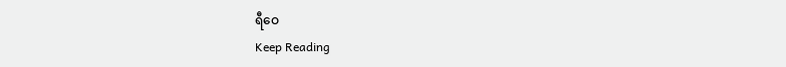ရီဝေ
Keep Reading